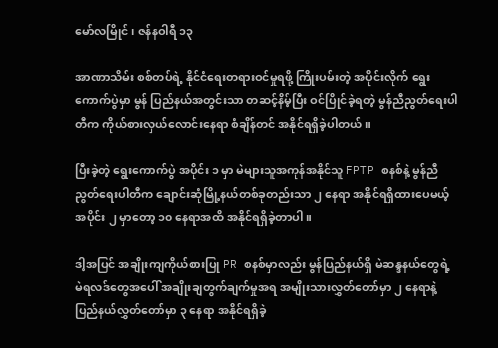မော်လမြိုင် ၊ ဇန်နဝါရီ ၁၃

အာဏာသိမ်း စစ်တပ်ရဲ့ နိုင်ငံရေးတရားဝင်မှုရဖို့ ကြိုးပမ်းတဲ့ အပိုင်းလိုက် ရွေး ကောက်ပွဲမှာ မွန် ပြည်နယ်အတွင်းသာ တဆင့်နိမ့်ပြီး ဝင်ပြိုင်ခဲ့ရတဲ့ မွန်ညီညွတ်ရေးပါတီက ကိုယ်စားလှယ်လောင်းနေရာ စံချိန်တင် အနိုင်ရရှိခဲ့ပါတယ်။

ပြီးခဲ့တဲ့ ရွေးကောက်ပွဲ အပိုင်း ၁ မှာ မဲများသူအကုန်အနိုင်သူ FPTP စနစ်နဲ့ မွန်ညီညွတ်ရေးပါတီက ချောင်းဆုံမြို့နယ်တစ်ခုတည်းသာ ၂ နေရာ အနိုင်ရရှိထားပေမယ့် အပိုင်း ၂ မှာတော့ ၁၀ နေရာအထိ အနိုင်ရရှိခဲ့တာပါ။

ဒါ့အပြင် အချိုးကျကိုယ်စားပြု PR စနစ်မှာလည်း မွန်ပြည်နယ်ရှိ မဲဆန္ဒနယ်တွေရဲ့ မဲရလဒ်တွေအပေါ် အချိုးချတွက်ချက်မှုအရ အမျိုးသားလွှတ်တော်မှာ ၂ နေရာနဲ့ ပြည်နယ်လွှတ်တော်မှာ ၃ နေရာ အနိုင်ရရှိခဲ့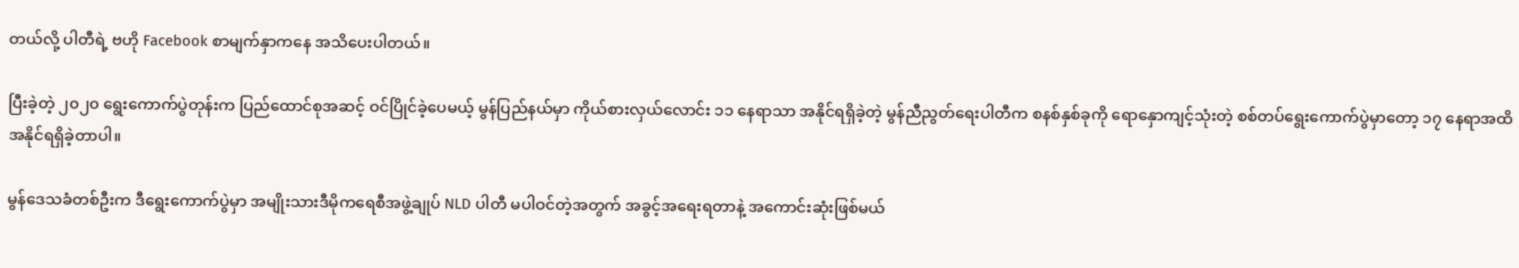တယ်လို့ ပါတီရဲ့ ဗဟို Facebook စာမျက်နှာကနေ အသိပေးပါတယ်။

ပြီးခဲ့တဲ့ ၂၀၂၀ ရွေးကောက်ပွဲတုန်းက ပြည်ထောင်စုအဆင့် ဝင်ပြိုင်ခဲ့ပေမယ့် မွန်ပြည်နယ်မှာ ကိုယ်စားလှယ်လောင်း ၁၁ နေရာသာ အနိုင်ရရှိခဲ့တဲ့ မွန်ညီညွတ်ရေးပါတီက စနစ်နှစ်ခုကို ရောနှောကျင့်သုံးတဲ့ စစ်တပ်ရွေးကောက်ပွဲမှာတော့ ၁၇ နေရာအထိ အနိုင်ရရှိခဲ့တာပါ။

မွန်ဒေသခံတစ်ဦးက ဒီရွေးကောက်ပွဲမှာ အမျိုးသားဒီမိုကရေစီအဖွဲ့ချုပ် NLD ပါတီ မပါဝင်တဲ့အတွက် အခွင့်အရေးရတာနဲ့ အကောင်းဆုံးဖြစ်မယ်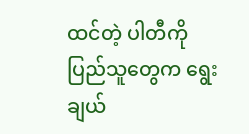ထင်တဲ့ ပါတီကို ပြည်သူတွေက ရွေးချယ်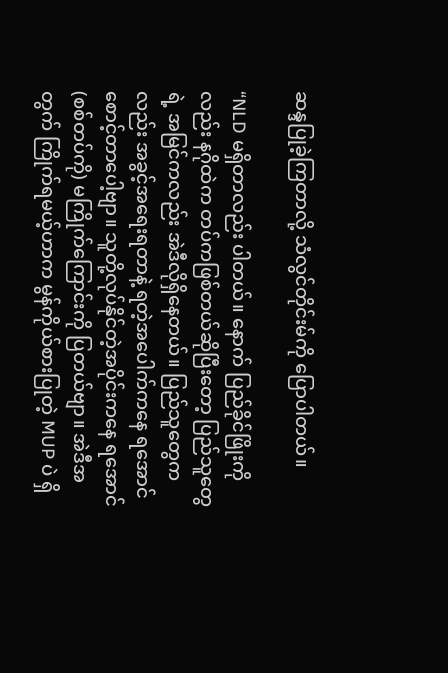ဆန္ဒပြုခဲ့ကြတာလို့ သံလွင်တိုင်းမ်ကို ပြောပါတယ်။

“NLD မရှိတာလည်း ပါတယ်။ နောက် ပြည်ခိုင်ဖြိုးကိုလည်း နဂိုထဲက တပ်ကဖြစ်တယ်ဆိုပြီး‌တော့ ပြည်သူတွေရဲ့ အမြင်ကလည်း အဲဒီလိုရှိနေတယ်။ ပြည်သူတွေကလည်း အခွင့်အရေးရတာနဲ့ ရတဲ့အပေါက်ကနေ ရအောင်စောင့်တာပေါ့ဗျာ။ သူတို့လုပ်နိုင်တဲ့အပိုင်းက‌နေ ရအောင် (စစ်တပ်ကို) မကြိုက်ကြောင်းကို ပြတယ်ဗျာ။ အဲဒီအတွက် ကြိုက်ရမယ့်ဟာက မွန်ကိုယ်စားပြုတဲ့ MUP ပဲ ရှိ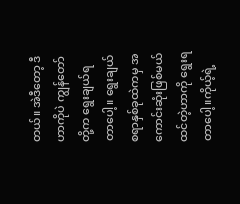တယ်။ အဲဒီတော့ ဒီဟာကိုပဲ ကျွန်တော်တို့က ရွေးချယ်ရတာပေါ့။ ရွေးချယ်စရာနှစ်ခုထဲကမှ အ ကောင်းဆုံးဖြစ်မယ်ထင်တဲ့ဟာကို ရွေးရတာပေါ့။ကိုယ့်ရဲ့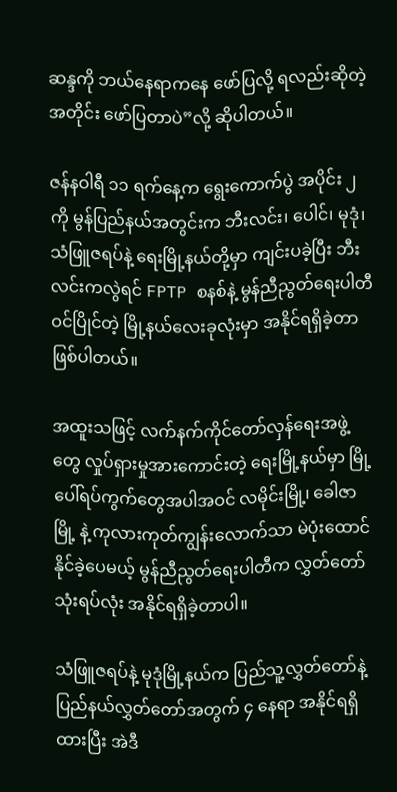ဆန္ဒကို ဘယ်နေရာကနေ ဖော်ပြလို့ ရလည်းဆိုတဲ့အတိုင်း ဖော်ပြတာပဲ”လို့ ဆိုပါတယ်။

ဇန်နဝါရီ ၁၁ ရက်နေ့က ရွေးကောက်ပွဲ အပိုင်း ၂ ကို မွန်ပြည်နယ်အတွင်းက ဘီးလင်း၊ ပေါင်၊ မုဒုံ၊ သံဖြူဇရပ်နဲ့ ရေးမြို့နယ်တို့မှာ ကျင်းပခဲ့ပြီး ဘီးလင်းကလွဲရင် FPTP စနစ်နဲ့ မွန်ညီညွတ်ရေးပါတီ ဝင်ပြိုင်တဲ့ မြို့နယ်လေးခုလုံးမှာ အနိုင်ရရှိခဲ့တာ ဖြစ်ပါတယ်။

အထူးသဖြင့် လက်နက်ကိုင်တော်လှန်ရေးအဖွဲ့တွေ လှုပ်ရှားမှုအားကောင်းတဲ့ ရေးမြို့နယ်မှာ မြို့ပေါ်ရပ်ကွက်တွေအပါအဝင် လမိုင်းမြို့၊ ခေါဇာမြို့ နဲ့ ကုလားကုတ်ကျွန်းလောက်သာ မဲပုံးထောင်နိုင်ခဲ့ပေမယ့် မွန်ညီညွတ်ရေးပါတီက လွှတ်တော်သုံးရပ်လုံး အနိုင်ရရှိခဲ့တာပါ။

သံဖြူဇရပ်နဲ့ မုဒုံမြို့နယ်က ပြည်သူ့လွှတ်တော်နဲ့ ပြည်နယ်လွှတ်တော်အတွက် ၄ နေရာ အနိုင်ရရှိထားပြီး အဲဒီ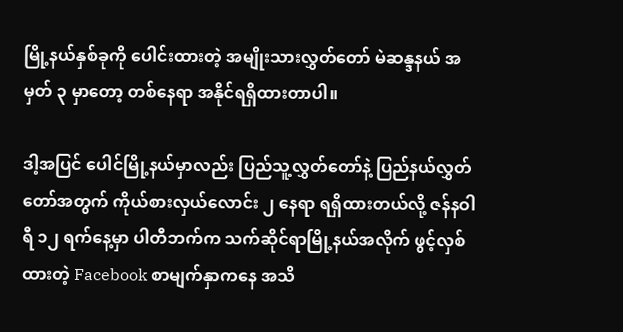မြို့နယ်နှစ်ခုကို ပေါင်းထားတဲ့ အမျိုးသားလွှတ်တော် မဲဆန္ဒနယ် အမှတ် ၃ မှာတော့ တစ်နေရာ အနိုင်ရရှိထားတာပါ။

ဒါ့အပြင် ပေါင်မြို့နယ်မှာလည်း ပြည်သူ့လွှတ်တော်နဲ့ ပြည်နယ်လွှတ်တော်အတွက် ကိုယ်စားလှယ်လောင်း ၂ နေရာ ရရှိထားတယ်လို့ ဇန်နဝါရီ ၁၂ ရက်နေ့မှာ ပါတီဘက်က သက်ဆိုင်ရာမြို့နယ်အလိုက် ဖွင့်လှစ်ထားတဲ့ Facebook စာမျက်နှာကနေ အသိ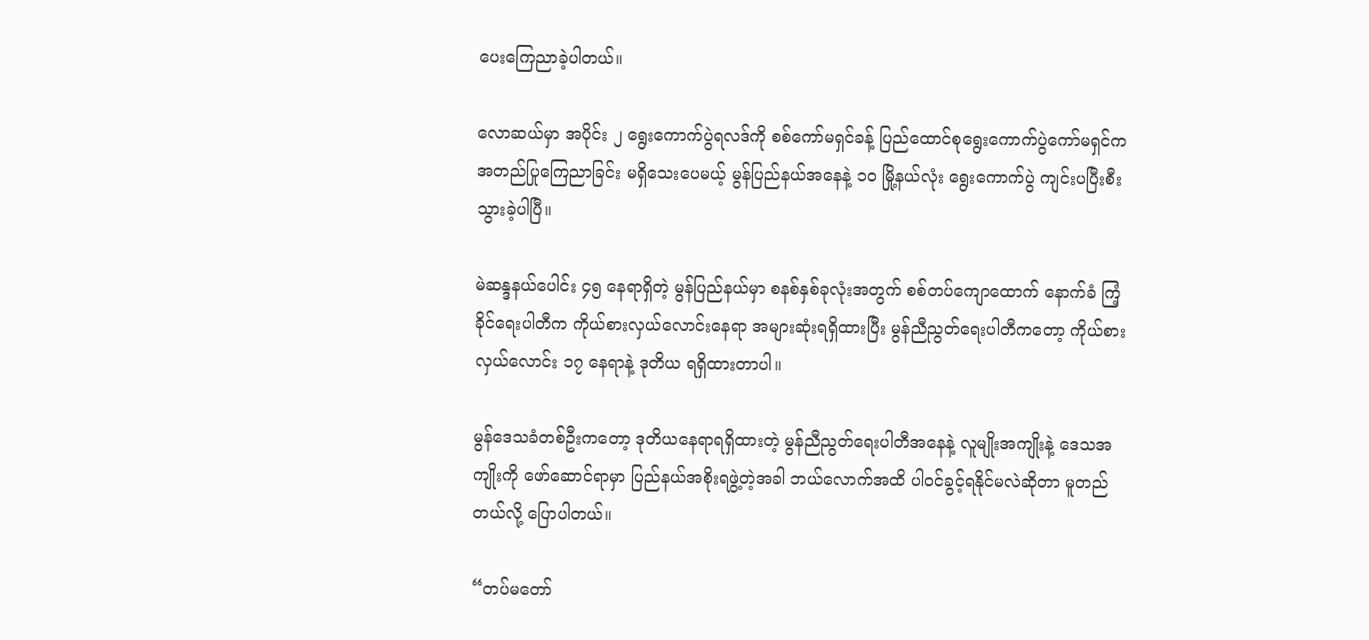ပေးကြေညာခဲ့ပါတယ်။

လောဆယ်မှာ အပိုင်း ၂ ရွေးကောက်ပွဲရလဒ်ကို စစ်ကော်မရှင်ခန့် ပြည်ထောင်စုရွေးကောက်ပွဲကော်မရှင်က အတည်ပြုကြေညာခြင်း မရှိသေးပေမယ့် မွန်ပြည်နယ်အနေနဲ့ ၁၀ မြို့နယ်လုံး ရွေးကောက်ပွဲ ကျင်းပပြီးစီးသွားခဲ့ပါပြီ။

မဲဆန္ဒနယ်ပေါင်း ၄၅ နေရာရှိတဲ့ မွန်ပြည်နယ်မှာ စနစ်နှစ်ခုလုံးအတွက် စစ်တပ်ကျောထောက် နောက်ခံ ကြံ့ခိုင်‌ရေးပါတီက ကိုယ်စားလှယ်လောင်းနေရာ အများဆုံးရရှိထားပြီး မွန်ညီညွတ်ရေးပါတီကတော့ ကိုယ်စားလှယ်လောင်း ၁၇ နေရာနဲ့ ဒုတိယ ရရှိထားတာပါ။

မွန်ဒေသခံတစ်ဦးကတော့ ဒုတိယနေရာရရှိထားတဲ့ မွန်ညီညွတ်ရေးပါတီအနေနဲ့ လူမျိုးအကျိုးနဲ့ ဒေသအကျိုးကို ဖော်ဆောင်ရာမှာ ပြည်နယ်အစိုးရဖွဲ့တဲ့အခါ ဘယ်လောက်အထိ ပါဝင်ခွင့်ရနိုင်မလဲဆိုတာ မူတည်တယ်လို့ ပြောပါတယ်။

“တပ်မတော်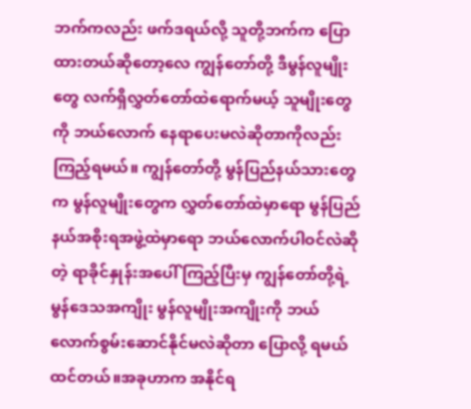ဘက်ကလည်း ဖက်ဒရယ်လို့ သူတို့ဘက်က ပြောထားတယ်ဆိုတော့လေ ကျွန်တော်တို့ ဒီမွန်လူမျိုးတွေ လက်ရှိလွှတ်တော်ထဲရောက်မယ့် သူမျိုးတွေကို ဘယ်လောက် နေရာပေးမလဲဆိုတာကိုလည်း ကြည့်ရမယ်။ ကျွန်တော်တို့ မွန်ပြည်နယ်သားတွေက မွန်လူမျိုးတွေက လွှတ်တော်ထဲမှာရော မွန်ပြည်နယ်အစိုးရအဖွဲ့ထဲမှာရော ဘယ်လောက်ပါဝင်လဲဆိုတဲ့ ရာခိုင်နှုန်းအပေါ် ကြည့်ပြီးမှ ကျွန်တော်တို့ရဲ့ မွန်ဒေသအကျိုး မွန်လူမျိုးအကျိုးကို ဘယ်လောက်စွမ်းဆောင်နိုင်မလဲဆိုတာ ပြောလို့ ရမယ်ထင်တယ်။အခုဟာက အနိုင်ရ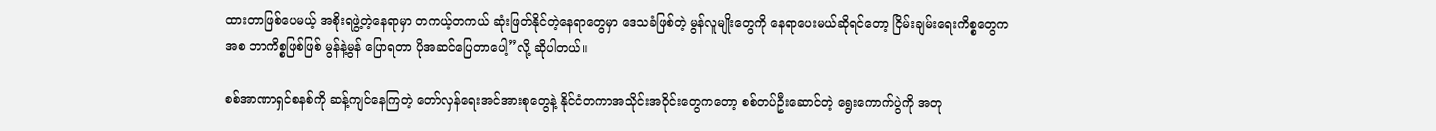ထားတာဖြစ်ပေမယ့် အစိုးရဖွဲ့တဲ့နေရာမှာ တကယ့်တကယ် ဆုံးဖြတ်နိုင်တဲ့နေရာတွေမှာ ဒေသခံဖြစ်တဲ့ မွန်လူမျိုးတွေကို နေရာပေးမယ်ဆိုရင်တော့ ငြိမ်းချမ်းရေးကိစ္စတွေကအစ ဘာကိစ္စဖြစ်ဖြစ် မွန်နဲ့မွန် ပြောရတာ ပိုအဆင်ပြေတာပေါ့”လို့ ဆိုပါတယ်။

စစ်အာဏာရှင်စနစ်ကို ဆန့်ကျင်နေကြတဲ့ တော်လှန်ရေးအင်အားစုတွေနဲ့ နိုင်ငံတကာအသိုင်းအဝိုင်းတွေကတော့ စစ်တပ်ဦးဆောင်တဲ့ ရွေးကောက်ပွဲကို အတု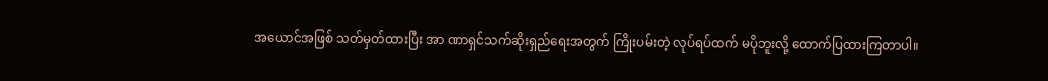အယောင်အဖြစ် သတ်မှတ်ထားပြီး အာ ဏာရှင်သက်ဆိုးရှည်ရေးအတွက် ကြိုးပမ်းတဲ့ လုပ်ရပ်ထက် မပိုဘူးလို့ ထောက်ပြထားကြတာပါ။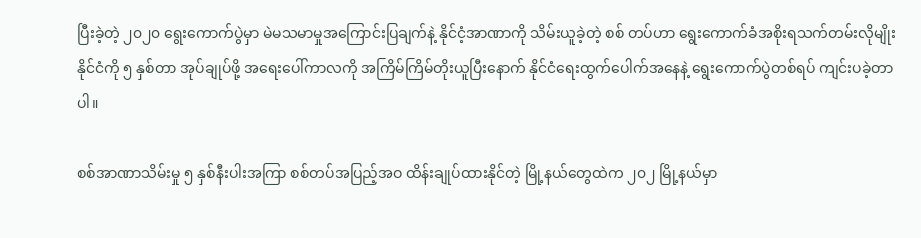ပြီးခဲ့တဲ့ ၂၀၂၀ ရွေးကောက်ပွဲမှာ မဲမသမာမှုအကြောင်းပြချက်နဲ့ နိုင်ငံ့အာဏာကို သိမ်းယူခဲ့တဲ့ စစ် တပ်ဟာ ရွေးကောက်ခံအစိုးရသက်တမ်းလိုမျိုး နိုင်ငံကို ၅ နှစ်တာ အုပ်ချုပ်ဖို့ အရေးပေါ်ကာလကို အကြိမ်ကြိမ်တိုးယူပြီးနောက် နိုင်ငံရေးထွက်ပေါက်အနေနဲ့ ရွေးကောက်ပွဲတစ်ရပ် ကျင်းပခဲ့တာပါ။

စစ်အာဏာသိမ်းမှု ၅ နှစ်နီးပါးအကြာ စစ်တပ်အပြည့်အဝ ထိန်းချုပ်ထားနိုင်တဲ့ မြို့နယ်တွေထဲက ၂၀၂ မြို့နယ်မှာ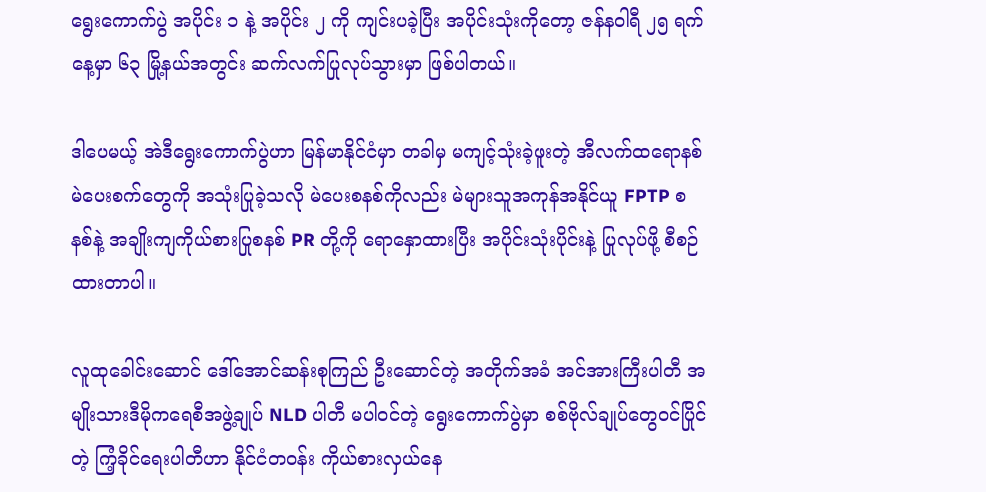ရွေးကောက်ပွဲ အပိုင်း ၁ နဲ့ အပိုင်း ၂ ကို ကျင်းပခဲ့ပြီး အပိုင်းသုံးကိုတော့ ဇန်နဝါရီ ၂၅ ရက်နေ့မှာ ၆၃ မြို့နယ်အတွင်း ဆက်လက်ပြုလုပ်သွားမှာ ဖြစ်ပါတယ်။

ဒါပေမယ့် အဲဒီရွေးကောက်ပွဲဟာ မြန်မာနိုင်ငံမှာ တခါမှ မကျင့်သုံးခဲ့ဖူးတဲ့ အီလက်ထရောနစ်မဲပေးစက်တွေကို အသုံးပြုခဲ့သလို မဲပေးစနစ်ကိုလည်း မဲများသူအကုန်အနိုင်ယူ FPTP စနစ်နဲ့ အချိုးကျကိုယ်စားပြုစနစ် PR တို့ကို ရောနှောထားပြီး အပိုင်းသုံးပိုင်းနဲ့ ပြုလုပ်ဖို့ စီစဉ်ထားတာပါ။

လူထုခေါင်းဆောင် ဒေါ်အောင်ဆန်းစုကြည် ဦးဆောင်တဲ့ အတိုက်အခံ အင်အားကြီးပါတီ အမျိုးသားဒီမိုကရေစီအဖွဲ့ချုပ် NLD ပါတီ မပါဝင်တဲ့ ရွေးကောက်ပွဲမှာ စစ်ဗိုလ်ချုပ်တွေဝင်ပြိုင်တဲ့ ကြံ့ခိုင်ရေးပါတီဟာ နိုင်ငံတဝန်း ကိုယ်စားလှယ်နေ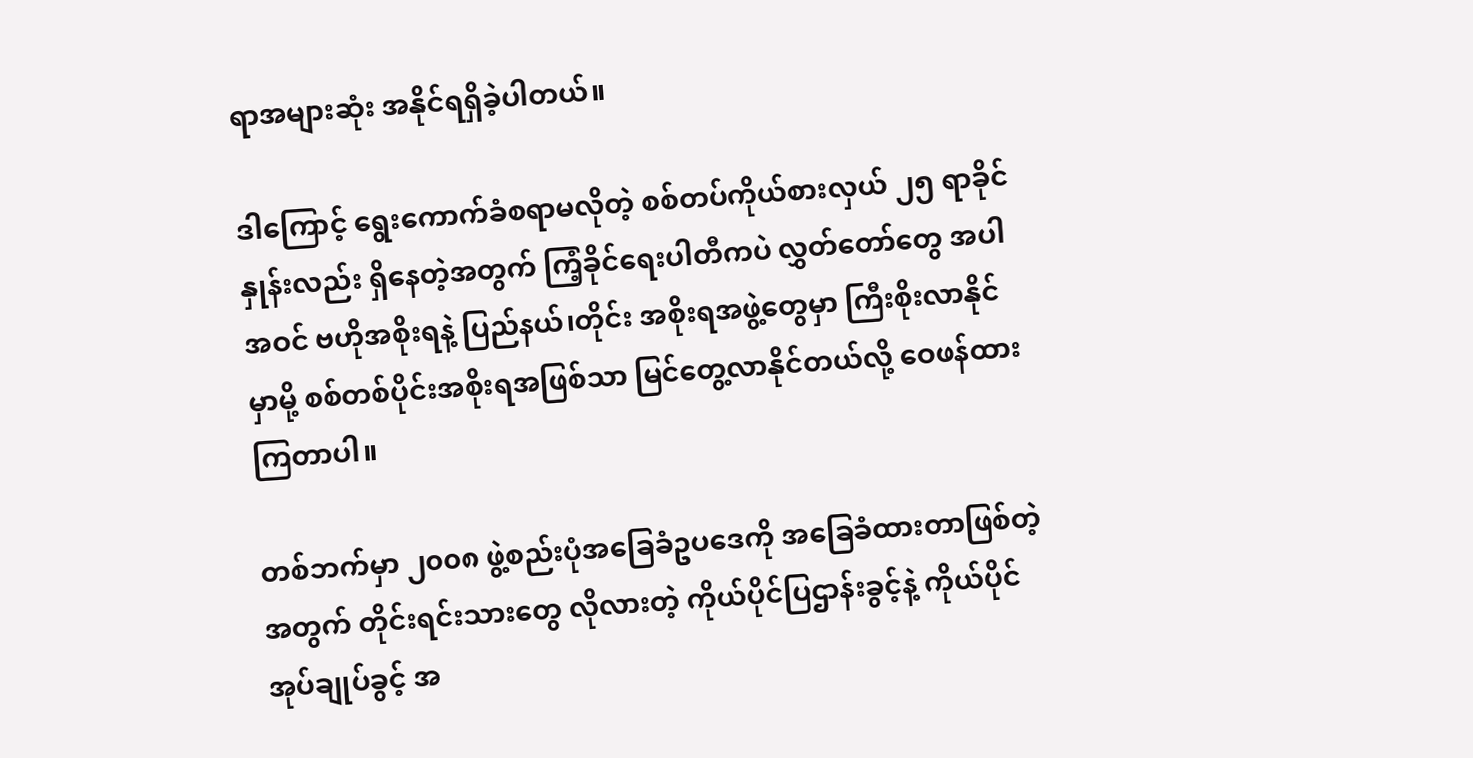ရာအများဆုံး အနိုင်ရရှိခဲ့ပါတယ်။

ဒါကြောင့် ရွေး‌ကောက်ခံစရာမလိုတဲ့ စစ်တပ်ကိုယ်စားလှယ် ၂၅ ရာခိုင်နှုန်းလည်း ရှိနေတဲ့အတွက် ကြံ့ခိုင်ရေးပါတီကပဲ လွှတ်တော်တွေ အပါအဝင် ဗဟိုအစိုးရနဲ့ ပြည်နယ်၊တိုင်း အစိုးရအဖွဲ့တွေမှာ ကြီးစိုးလာနိုင်မှာမို့ စစ်တစ်ပိုင်းအစိုးရအဖြစ်သာ မြင်တွေ့လာနိုင်တယ်လို့ ဝေဖန်ထားကြတာပါ။

တစ်ဘက်မှာ ၂၀၀၈ ဖွဲ့စည်းပုံအခြေခံဥပဒေကို အခြေခံထားတာဖြစ်တဲ့အတွက် တိုင်းရင်းသားတွေ လိုလားတဲ့ ကိုယ်ပိုင်ပြဌာန်းခွင့်နဲ့ ကိုယ်ပိုင်အုပ်ချုပ်ခွင့် အ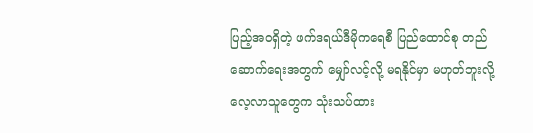ပြည့်အဝရှိတဲ့ ဖက်ဒရယ်ဒီမိုကရေစီ ပြည်ထောင်စု တည်ဆောက်ရေးအတွက် မျှော်လင့်လို့ မရနိုင်မှာ မဟုတ်ဘူးလို့ လေ့လာသူတွေက သုံးသပ်ထား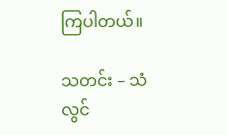ကြပါတယ်။

သတင်း – သံလွင်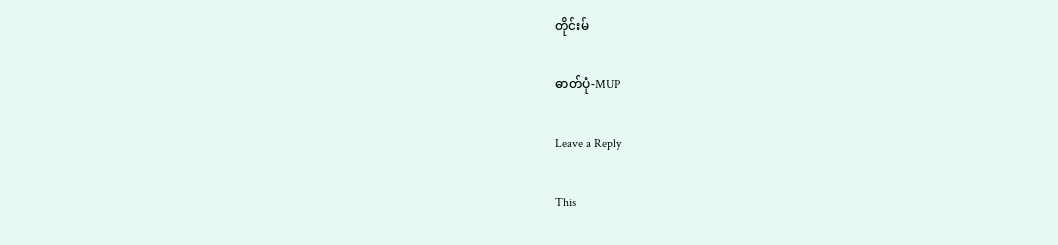တိုင်းမ်

ဓာတ်ပုံ-MUP

Leave a Reply

This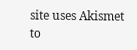site uses Akismet to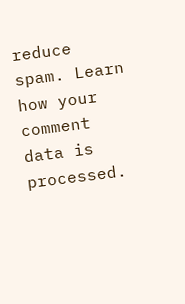reduce spam. Learn how your comment data is processed.